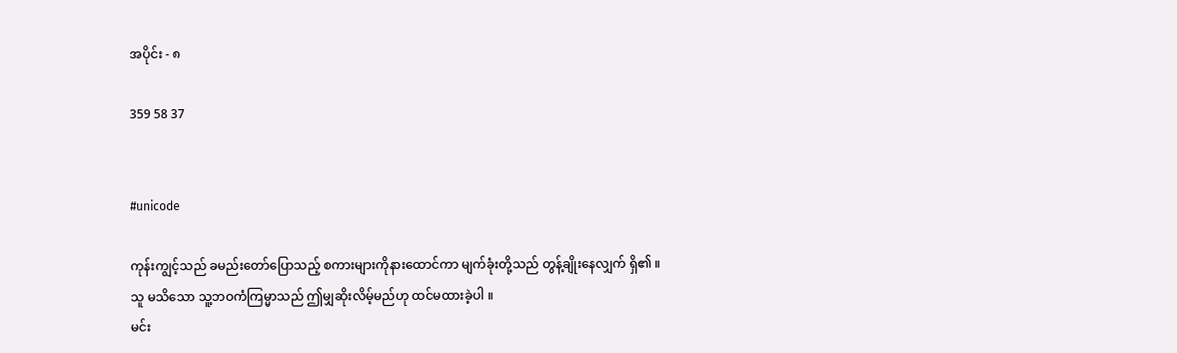အပိုင်း - ၈

359 58 37


#unicode

ကုန်းကျွင့်သည် ခမည်းတော်ပြောသည့် စကားများကိုနားထောင်ကာ မျက်ခုံးတို့သည် တွန့်ချိုးနေလျှက် ရှိ၏ ။
သူ မသိသော သူ့ဘဝကံကြမ္မာသည် ဤမျှဆိုးလိမ့်မည်ဟု ထင်မထားခဲ့ပါ ။
မင်း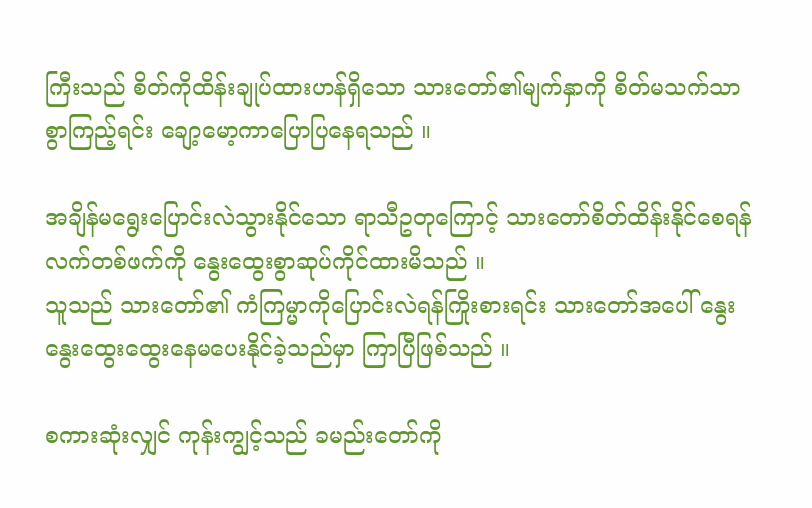ကြီးသည် စိတ်ကိုထိန်းချုပ်ထားဟန်ရှိသော သားတော်၏မျက်နှာကို စိတ်မသက်သာစွာကြည့်ရင်း ချော့မော့ကာပြောပြနေရသည် ။

အချိန်မရွေးပြောင်းလဲသွားနိုင်သော ရာသီဥတုကြောင့် သားတော်စိတ်ထိန်းနိုင်စေရန် လက်တစ်ဖက်ကို နွေးထွေးစွာဆုပ်ကိုင်ထားမိသည် ။
သူသည် သားတော်၏ ကံကြမ္မာကိုပြောင်းလဲရန်ကြိုးစားရင်း သားတော်အပေါ် နွေးနွေးထွေးထွေးနေမပေးနိုင်ခဲ့သည်မှာ ကြာပြီဖြစ်သည် ။

စကားဆုံးလျှင် ကုန်းကျွင့်သည် ခမည်းတော်ကို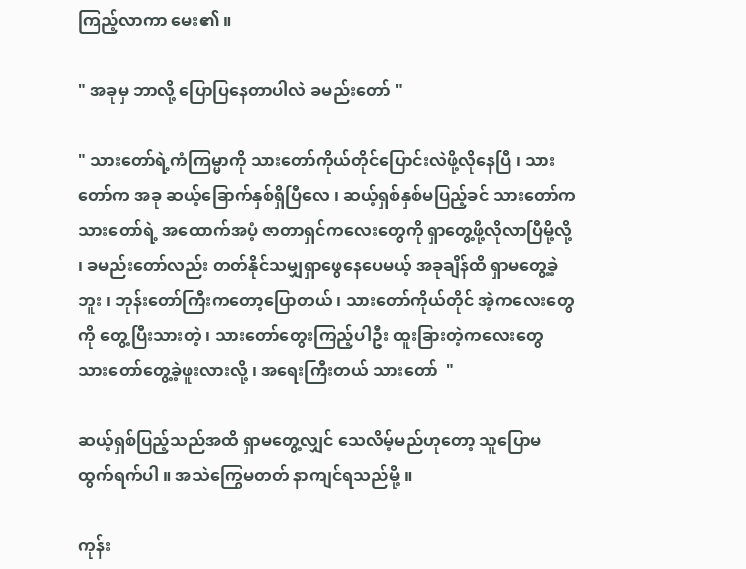ကြည့်လာကာ မေး၏ ။

" အခုမှ ဘာလို့ ပြောပြနေတာပါလဲ ခမည်းတော် "

" သားတော်ရဲ့ကံကြမ္မာကို သားတော်ကိုယ်တိုင်ပြောင်းလဲဖို့လိုနေပြီ ၊ သားတော်က အခု ဆယ့်ခြောက်နှစ်ရှိပြီလေ ၊ ဆယ့်ရှစ်နှစ်မပြည့်ခင် သားတော်က သားတော်ရဲ့ အထောက်အပံ့ ဇာတာရှင်ကလေးတွေကို ရှာတွေ့ဖို့လိုလာပြီမို့လို့ ၊ ခမည်းတော်လည်း တတ်နိုင်သမျှရှာဖွေနေပေမယ့် အခုချိန်ထိ ရှာမတွေ့ခဲ့ဘူး ၊ ဘုန်းတော်ကြီးကတော့ပြောတယ် ၊ သားတော်ကိုယ်တိုင် အဲ့ကလေးတွေကို တွေ့ပြီးသားတဲ့ ၊ သားတော်တွေးကြည့်ပါဦး ထူးခြားတဲ့ကလေးတွေ သားတော်တွေ့ခဲ့ဖူးလားလို့ ၊ အရေးကြီးတယ် သားတော်  "

ဆယ့်ရှစ်ပြည့်သည်အထိ ရှာမတွေ့လျှင် သေလိမ့်မည်ဟုတော့ သူပြောမထွက်ရက်ပါ ။ အသဲကြွေမတတ် နာကျင်ရသည်မို့ ။

ကုန်း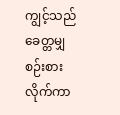ကျွင့်သည် ခေတ္တမျှစဉ်းစားလိုက်ကာ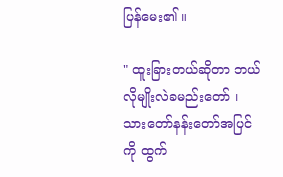ပြန်မေး၏ ။

" ထူးခြားတယ်ဆိုတာ ဘယ်လိုမျိုးလဲခမည်းတော် ၊ သားတော်နန်းတော်အပြင်ကို ထွက်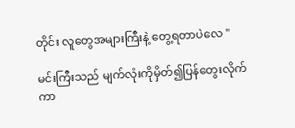တိုင်း လူတွေအများကြီးနဲ့ တွေ့ရတာပဲလေ "

မင်းကြီးသည် မျက်လုံးကိုမှိတ်၍ပြန်တွေးလိုက်ကာ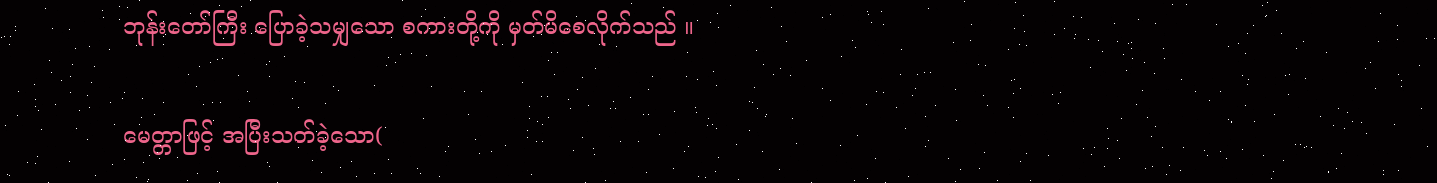ဘုန်းတော်ကြီး ပြောခဲ့သမျှသော စကားတို့ကို မှတ်မိစေလိုက်သည် ။

မေတ္တာဖြင့် အပြီးသတ်ခဲ့‌သော(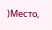)Место,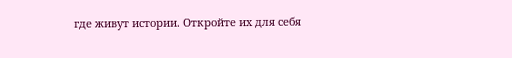где живут истории. Откройте их для себя